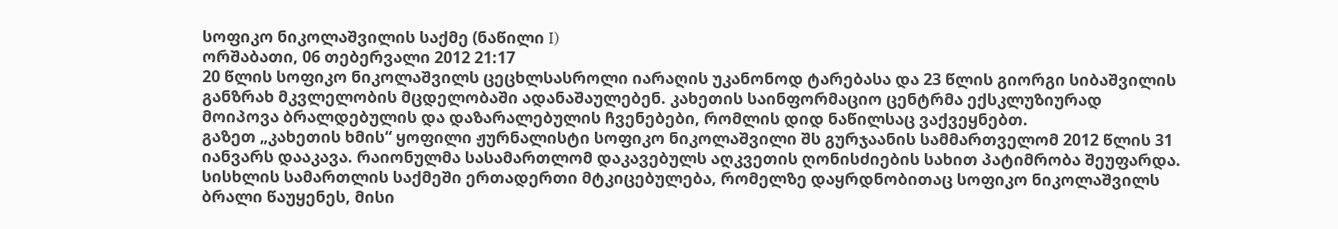სოფიკო ნიკოლაშვილის საქმე (ნაწილი I)
ორშაბათი, 06 თებერვალი 2012 21:17
20 წლის სოფიკო ნიკოლაშვილს ცეცხლსასროლი იარაღის უკანონოდ ტარებასა და 23 წლის გიორგი სიბაშვილის განზრახ მკვლელობის მცდელობაში ადანაშაულებენ. კახეთის საინფორმაციო ცენტრმა ექსკლუზიურად მოიპოვა ბრალდებულის და დაზარალებულის ჩვენებები, რომლის დიდ ნაწილსაც ვაქვეყნებთ.
გაზეთ „კახეთის ხმის“ ყოფილი ჟურნალისტი სოფიკო ნიკოლაშვილი შს გურჯაანის სამმართველომ 2012 წლის 31 იანვარს დააკავა. რაიონულმა სასამართლომ დაკავებულს აღკვეთის ღონისძიების სახით პატიმრობა შეუფარდა.
სისხლის სამართლის საქმეში ერთადერთი მტკიცებულება, რომელზე დაყრდნობითაც სოფიკო ნიკოლაშვილს ბრალი წაუყენეს, მისი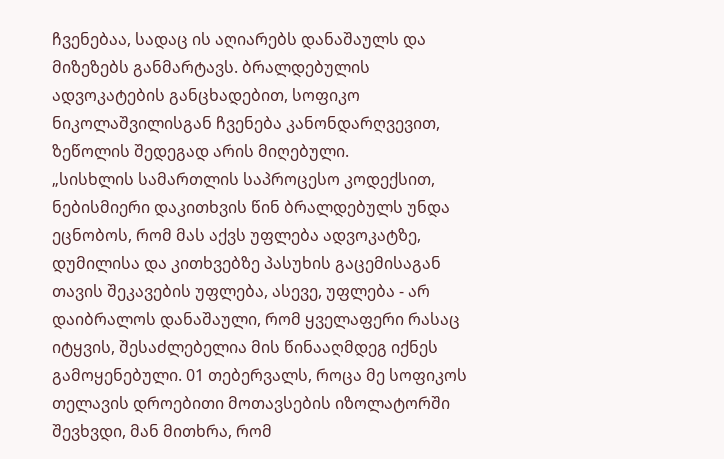ჩვენებაა, სადაც ის აღიარებს დანაშაულს და მიზეზებს განმარტავს. ბრალდებულის ადვოკატების განცხადებით, სოფიკო ნიკოლაშვილისგან ჩვენება კანონდარღვევით, ზეწოლის შედეგად არის მიღებული.
„სისხლის სამართლის საპროცესო კოდექსით, ნებისმიერი დაკითხვის წინ ბრალდებულს უნდა ეცნობოს, რომ მას აქვს უფლება ადვოკატზე, დუმილისა და კითხვებზე პასუხის გაცემისაგან თავის შეკავების უფლება, ასევე, უფლება - არ დაიბრალოს დანაშაული, რომ ყველაფერი რასაც იტყვის, შესაძლებელია მის წინააღმდეგ იქნეს გამოყენებული. 01 თებერვალს, როცა მე სოფიკოს თელავის დროებითი მოთავსების იზოლატორში შევხვდი, მან მითხრა, რომ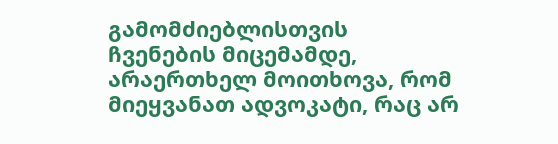გამომძიებლისთვის ჩვენების მიცემამდე, არაერთხელ მოითხოვა, რომ მიეყვანათ ადვოკატი, რაც არ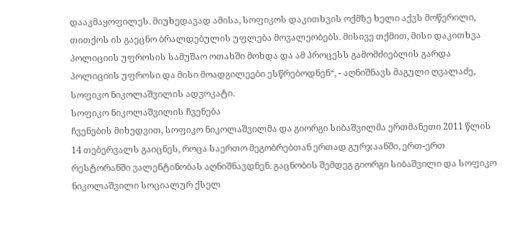დააკმაყოფილეს. მიუხედავად ამისა, სოფიკოს დაკითხვის ოქმზე ხელი აქვს მოწერილი, თითქოს ის გაეცნო ბრალდებულის უფლება მოვალეობებს. მისივე თქმით, მისი დაკითხვა პოლიციის უფროსის სამუშაო ოთახში მოხდა და ამ პროცესს გამომძიებლის გარდა პოლიციის უფროსი და მისი მოადგილეები ესწრებოდნენ“, - აღნიშნავს მაგული ღვალაძე, სოფიკო ნიკოლაშვილის ადვოკატი.
სოფიკო ნიკოლაშვილის ჩვენება
ჩვენების მიხედვით, სოფიკო ნიკოლაშვილმა და გიორგი სიბაშვილმა ერთმანეთი 2011 წლის 14 თებერვალს გაიცნეს, როცა საერთო მეგობრებთან ერთად გურჯაანში, ერთ-ერთ რესტორანში ვალენტინობას აღნიშნავდნენ. გაცნობის შემდეგ გიორგი სიბაშვილი და სოფიკო ნიკოლაშვილი სოციალურ ქსელ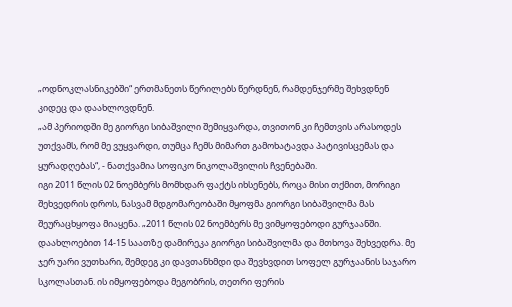„ოდნოკლასნიკებში“ ერთმანეთს წერილებს წერდნენ, რამდენჯერმე შეხვდნენ კიდეც და დაახლოვდნენ.
„ამ პერიოდში მე გიორგი სიბაშვილი შემიყვარდა, თვითონ კი ჩემთვის არასოდეს უთქვამს, რომ მე ვუყვარდი, თუმცა ჩემს მიმართ გამოხატავდა პატივისცემას და ყურადღებას“, - ნათქვამია სოფიკო ნიკოლაშვილის ჩვენებაში.
იგი 2011 წლის 02 ნოემბერს მომხდარ ფაქტს იხსენებს, როცა მისი თქმით, მორიგი შეხვედრის დროს, ნასვამ მდგომარეობაში მყოფმა გიორგი სიბაშვილმა მას შეურაცხყოფა მიაყენა. „2011 წლის 02 ნოემბერს მე ვიმყოფებოდი გურჯაანში. დაახლოებით 14-15 საათზე დამირეკა გიორგი სიბაშვილმა და მთხოვა შეხვედრა. მე ჯერ უარი ვუთხარი, შემდეგ კი დავთანხმდი და შევხვდით სოფელ გურჯაანის საჯარო სკოლასთან. ის იმყოფებოდა მეგობრის, თეთრი ფერის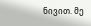ნივით. მე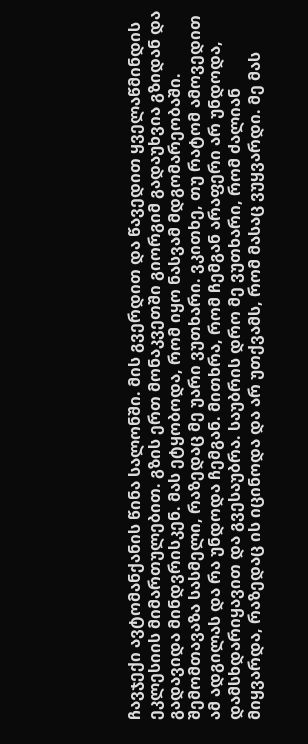ჩავჯექი ავტომანქანის წინა სალონში. მის გვერდით და წავედით ყველაწმინდის ეკლესიის მიმართულებით. გზის ერთ მონაკვეთში გიორგიმ გადაუხვია გზიდან და გადავიდა მინდვრისკენ. მას ეტყობოდა, რომ იყო ნასვამ მდგომარეობაში. შემომთავაზა სასმელი, რაზედაც მე უარი ვუთხარი. ვკითხე, თუ რატომ ამოვედით ამ ადგილას და რა უნდოდა ჩემგან. მითხრა, რომ ჩემგან არაფერი არ უნდოდა, დამსხდარიყავით და გვესაუბრა. საუბრის დრო მე ვუთხარი, რომ ძალიან მიყვარდა, რაზედაც ის იცინოდა და არ უთქვამს, რომ მასაც ვუყვარდი. მე მას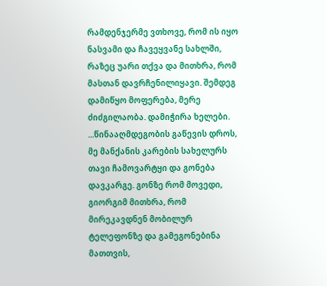რამდენჯერმე ვთხოვე, რომ ის იყო ნასვამი და ჩავეყვანე სახლში, რაზეც უარი თქვა და მითხრა, რომ მასთან დავრჩენილიყავი. შემდეგ დამიწყო მოფერება, მერე ძიძგილაობა. დამიჭირა ხელები. ...წინააღმდეგობის გაწევის დროს, მე მანქანის კარების სახელურს თავი ჩამოვარტყი და გონება დავკარგე. გონზე რომ მოვედი, გიორგიმ მითხრა, რომ მირეკავდნენ მობილურ ტელეფონზე და გამეგონებინა მათთვის,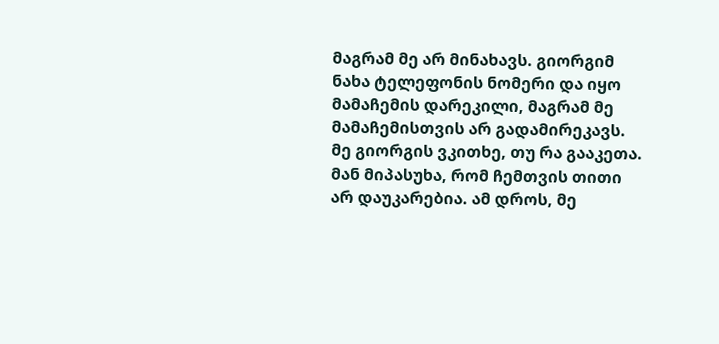მაგრამ მე არ მინახავს. გიორგიმ ნახა ტელეფონის ნომერი და იყო მამაჩემის დარეკილი, მაგრამ მე მამაჩემისთვის არ გადამირეკავს. მე გიორგის ვკითხე, თუ რა გააკეთა. მან მიპასუხა, რომ ჩემთვის თითი არ დაუკარებია. ამ დროს, მე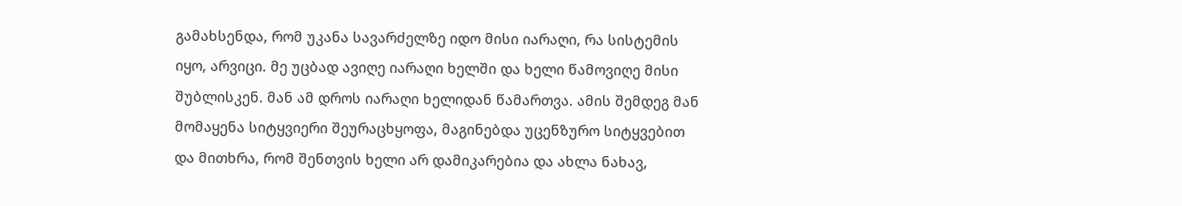გამახსენდა, რომ უკანა სავარძელზე იდო მისი იარაღი, რა სისტემის იყო, არვიცი. მე უცბად ავიღე იარაღი ხელში და ხელი წამოვიღე მისი შუბლისკენ. მან ამ დროს იარაღი ხელიდან წამართვა. ამის შემდეგ მან მომაყენა სიტყვიერი შეურაცხყოფა, მაგინებდა უცენზურო სიტყვებით და მითხრა, რომ შენთვის ხელი არ დამიკარებია და ახლა ნახავ,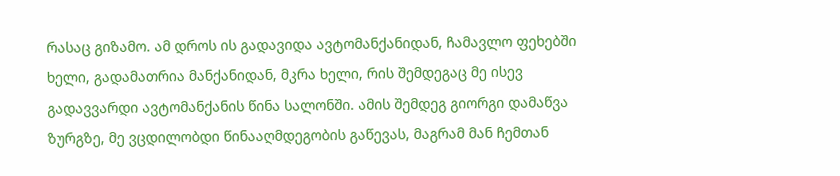რასაც გიზამო. ამ დროს ის გადავიდა ავტომანქანიდან, ჩამავლო ფეხებში ხელი, გადამათრია მანქანიდან, მკრა ხელი, რის შემდეგაც მე ისევ გადავვარდი ავტომანქანის წინა სალონში. ამის შემდეგ გიორგი დამაწვა ზურგზე, მე ვცდილობდი წინააღმდეგობის გაწევას, მაგრამ მან ჩემთან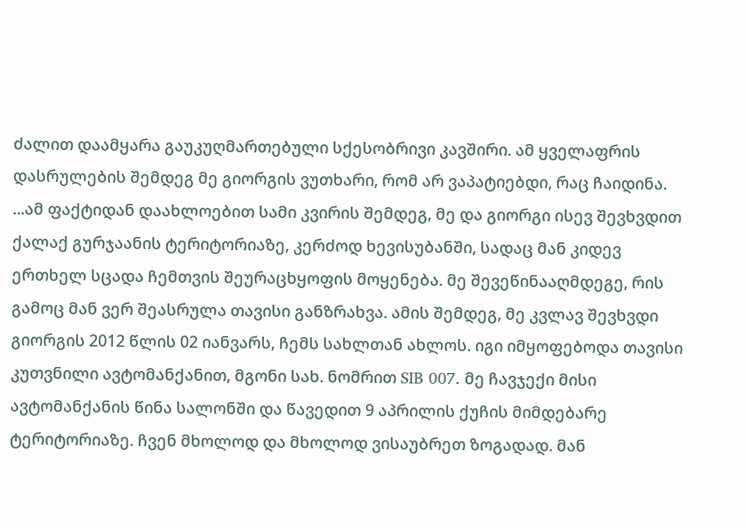ძალით დაამყარა გაუკუღმართებული სქესობრივი კავშირი. ამ ყველაფრის დასრულების შემდეგ მე გიორგის ვუთხარი, რომ არ ვაპატიებდი, რაც ჩაიდინა. ...ამ ფაქტიდან დაახლოებით სამი კვირის შემდეგ, მე და გიორგი ისევ შევხვდით ქალაქ გურჯაანის ტერიტორიაზე, კერძოდ ხევისუბანში, სადაც მან კიდევ ერთხელ სცადა ჩემთვის შეურაცხყოფის მოყენება. მე შევეწინააღმდეგე, რის გამოც მან ვერ შეასრულა თავისი განზრახვა. ამის შემდეგ, მე კვლავ შევხვდი გიორგის 2012 წლის 02 იანვარს, ჩემს სახლთან ახლოს. იგი იმყოფებოდა თავისი კუთვნილი ავტომანქანით, მგონი სახ. ნომრით SIB 007. მე ჩავჯექი მისი ავტომანქანის წინა სალონში და წავედით 9 აპრილის ქუჩის მიმდებარე ტერიტორიაზე. ჩვენ მხოლოდ და მხოლოდ ვისაუბრეთ ზოგადად. მან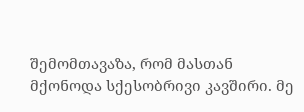შემომთავაზა, რომ მასთან მქონოდა სქესობრივი კავშირი. მე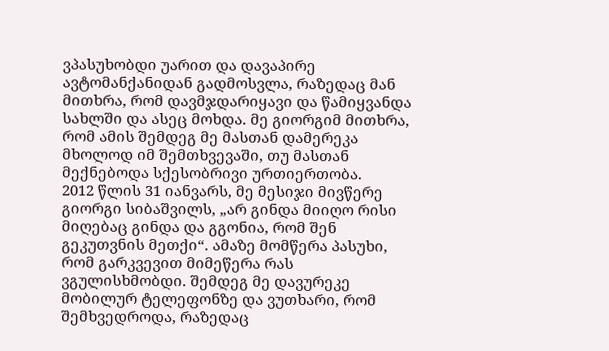ვპასუხობდი უარით და დავაპირე ავტომანქანიდან გადმოსვლა, რაზედაც მან მითხრა, რომ დავმჯდარიყავი და წამიყვანდა სახლში და ასეც მოხდა. მე გიორგიმ მითხრა, რომ ამის შემდეგ მე მასთან დამერეკა მხოლოდ იმ შემთხვევაში, თუ მასთან მექნებოდა სქესობრივი ურთიერთობა.
2012 წლის 31 იანვარს, მე მესიჯი მივწერე გიორგი სიბაშვილს, „არ გინდა მიიღო რისი მიღებაც გინდა და გგონია, რომ შენ გეკუთვნის მეთქი“. ამაზე მომწერა პასუხი, რომ გარკვევით მიმეწერა რას ვგულისხმობდი. შემდეგ მე დავურეკე მობილურ ტელეფონზე და ვუთხარი, რომ შემხვედროდა, რაზედაც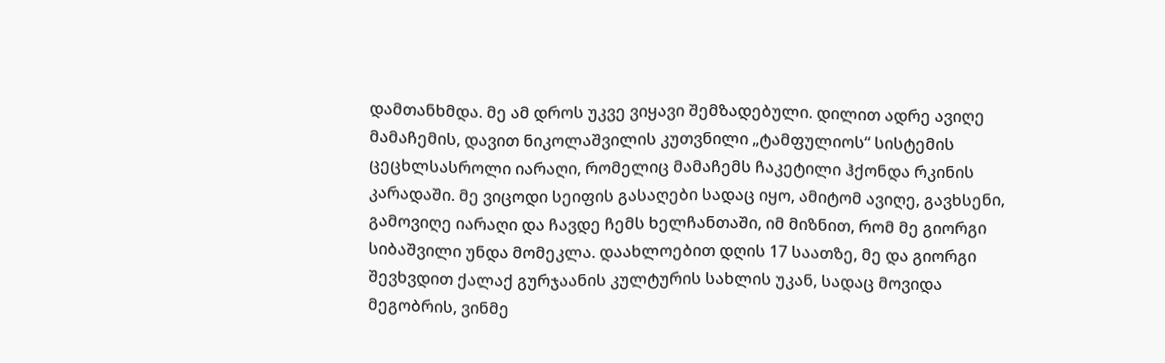დამთანხმდა. მე ამ დროს უკვე ვიყავი შემზადებული. დილით ადრე ავიღე მამაჩემის, დავით ნიკოლაშვილის კუთვნილი „ტამფულიოს“ სისტემის ცეცხლსასროლი იარაღი, რომელიც მამაჩემს ჩაკეტილი ჰქონდა რკინის კარადაში. მე ვიცოდი სეიფის გასაღები სადაც იყო, ამიტომ ავიღე, გავხსენი, გამოვიღე იარაღი და ჩავდე ჩემს ხელჩანთაში, იმ მიზნით, რომ მე გიორგი სიბაშვილი უნდა მომეკლა. დაახლოებით დღის 17 საათზე, მე და გიორგი შევხვდით ქალაქ გურჯაანის კულტურის სახლის უკან, სადაც მოვიდა მეგობრის, ვინმე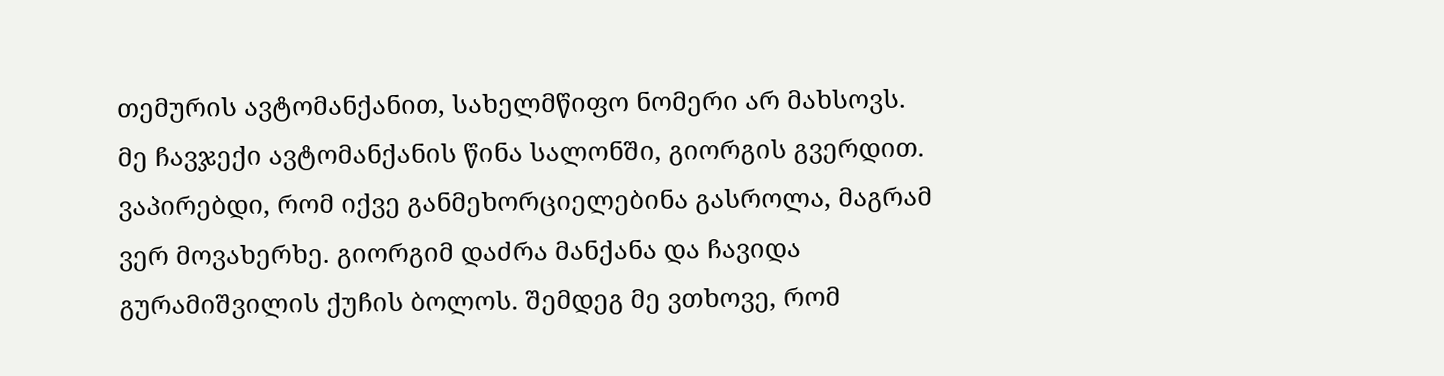თემურის ავტომანქანით, სახელმწიფო ნომერი არ მახსოვს. მე ჩავჯექი ავტომანქანის წინა სალონში, გიორგის გვერდით. ვაპირებდი, რომ იქვე განმეხორციელებინა გასროლა, მაგრამ ვერ მოვახერხე. გიორგიმ დაძრა მანქანა და ჩავიდა გურამიშვილის ქუჩის ბოლოს. შემდეგ მე ვთხოვე, რომ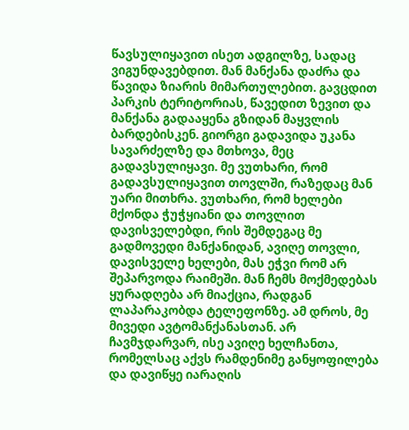წავსულიყავით ისეთ ადგილზე, სადაც ვიგუნდავებდით. მან მანქანა დაძრა და წავიდა ზიარის მიმართულებით. გავცდით პარკის ტერიტორიას, წავედით ზევით და მანქანა გადააყენა გზიდან მაყვლის ბარდებისკენ. გიორგი გადავიდა უკანა სავარძელზე და მთხოვა, მეც გადავსულიყავი. მე ვუთხარი, რომ გადავსულიყავით თოვლში, რაზედაც მან უარი მითხრა. ვუთხარი, რომ ხელები მქონდა ჭუჭყიანი და თოვლით დავისველებდი, რის შემდეგაც მე გადმოვედი მანქანიდან, ავიღე თოვლი, დავისველე ხელები, მას ეჭვი რომ არ შეპარვოდა რაიმეში. მან ჩემს მოქმედებას ყურადღება არ მიაქცია, რადგან ლაპარაკობდა ტელეფონზე. ამ დროს, მე მივედი ავტომანქანასთან. არ ჩავმჯდარვარ, ისე ავიღე ხელჩანთა, რომელსაც აქვს რამდენიმე განყოფილება და დავიწყე იარაღის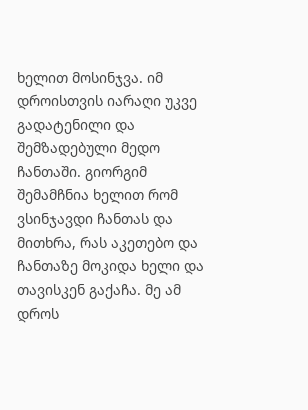ხელით მოსინჯვა. იმ დროისთვის იარაღი უკვე გადატენილი და შემზადებული მედო ჩანთაში. გიორგიმ შემამჩნია ხელით რომ ვსინჯავდი ჩანთას და მითხრა, რას აკეთებო და ჩანთაზე მოკიდა ხელი და თავისკენ გაქაჩა. მე ამ დროს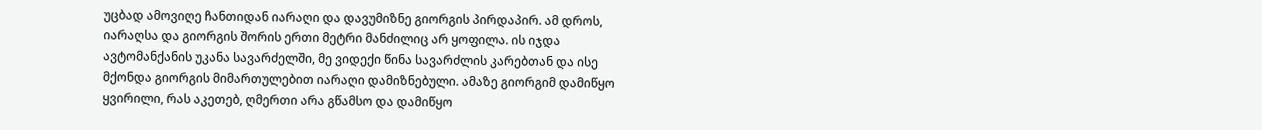უცბად ამოვიღე ჩანთიდან იარაღი და დავუმიზნე გიორგის პირდაპირ. ამ დროს, იარაღსა და გიორგის შორის ერთი მეტრი მანძილიც არ ყოფილა. ის იჯდა ავტომანქანის უკანა სავარძელში, მე ვიდექი წინა სავარძლის კარებთან და ისე მქონდა გიორგის მიმართულებით იარაღი დამიზნებული. ამაზე გიორგიმ დამიწყო ყვირილი, რას აკეთებ, ღმერთი არა გწამსო და დამიწყო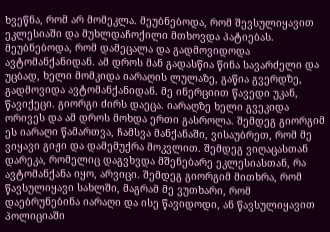ხვეწნა, რომ არ მომეკლა. მეუბნებოდა, რომ შევსულიყავით ეკლესიაში და მუხლდაჩოქილი მთხოვდა პატიებას. მეუბნებოდა, რომ დამეცალა და გადმოვიდოდა ავტომანქანიდან. ამ დროს მან გადასწია წინა სავარძელი და უცბად, ხელი მომკიდა იარაღის ლულაზე, გაწია გვერდზე, გადმოვიდა ავტომანქანიდან. მე ინერციით წავედი უკან, წავიქეცი. გიორგი ძირს დაეცა. იარაღზე ხელი გვეკიდა ორივეს და ამ დროს მოხდა ერთი გასროლა. შემდეგ გიორგიმ ეს იარაღი წამართვა, ჩამსვა მანქანაში, ვისაუბრეთ, რომ მე ვიყავი გიჟი და დამემუქრა მოკვლით. შემდეგ ვიღაცასთან დარეკა, რომელიც დაგვხვდა მშენებარე ეკლესიასთან, რა ავტომანქანა იყო, არვიცი. შემდეგ გიორგიმ მითხრა, რომ წავსულიყავი სახლში, მაგრამ მე ვუთხარი, რომ დაებრუნებინა იარაღი და ისე წავიდოდი, ან წავსულიყავით პოლიციაში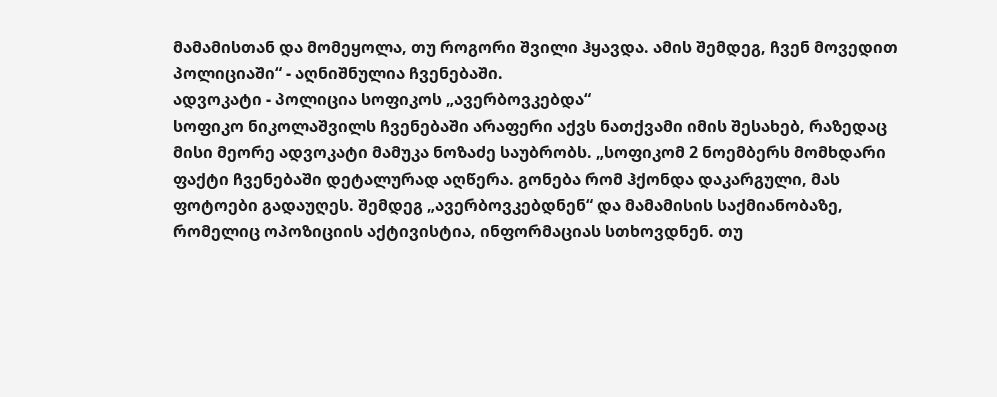მამამისთან და მომეყოლა, თუ როგორი შვილი ჰყავდა. ამის შემდეგ, ჩვენ მოვედით პოლიციაში“ - აღნიშნულია ჩვენებაში.
ადვოკატი - პოლიცია სოფიკოს „ავერბოვკებდა“
სოფიკო ნიკოლაშვილს ჩვენებაში არაფერი აქვს ნათქვამი იმის შესახებ, რაზედაც მისი მეორე ადვოკატი მამუკა ნოზაძე საუბრობს. „სოფიკომ 2 ნოემბერს მომხდარი ფაქტი ჩვენებაში დეტალურად აღწერა. გონება რომ ჰქონდა დაკარგული, მას ფოტოები გადაუღეს. შემდეგ „ავერბოვკებდნენ“ და მამამისის საქმიანობაზე, რომელიც ოპოზიციის აქტივისტია, ინფორმაციას სთხოვდნენ. თუ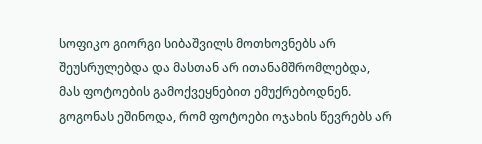სოფიკო გიორგი სიბაშვილს მოთხოვნებს არ შეუსრულებდა და მასთან არ ითანამშრომლებდა, მას ფოტოების გამოქვეყნებით ემუქრებოდნენ. გოგონას ეშინოდა, რომ ფოტოები ოჯახის წევრებს არ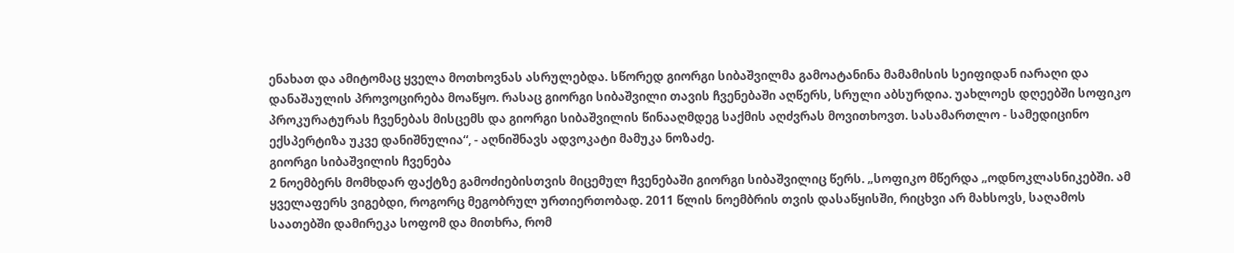ენახათ და ამიტომაც ყველა მოთხოვნას ასრულებდა. სწორედ გიორგი სიბაშვილმა გამოატანინა მამამისის სეიფიდან იარაღი და დანაშაულის პროვოცირება მოაწყო. რასაც გიორგი სიბაშვილი თავის ჩვენებაში აღწერს, სრული აბსურდია. უახლოეს დღეებში სოფიკო პროკურატურას ჩვენებას მისცემს და გიორგი სიბაშვილის წინააღმდეგ საქმის აღძვრას მოვითხოვთ. სასამართლო - სამედიცინო ექსპერტიზა უკვე დანიშნულია“, - აღნიშნავს ადვოკატი მამუკა ნოზაძე.
გიორგი სიბაშვილის ჩვენება
2 ნოემბერს მომხდარ ფაქტზე გამოძიებისთვის მიცემულ ჩვენებაში გიორგი სიბაშვილიც წერს. „სოფიკო მწერდა „ოდნოკლასნიკებში. ამ ყველაფერს ვიგებდი, როგორც მეგობრულ ურთიერთობად. 2011 წლის ნოემბრის თვის დასაწყისში, რიცხვი არ მახსოვს, საღამოს საათებში დამირეკა სოფომ და მითხრა, რომ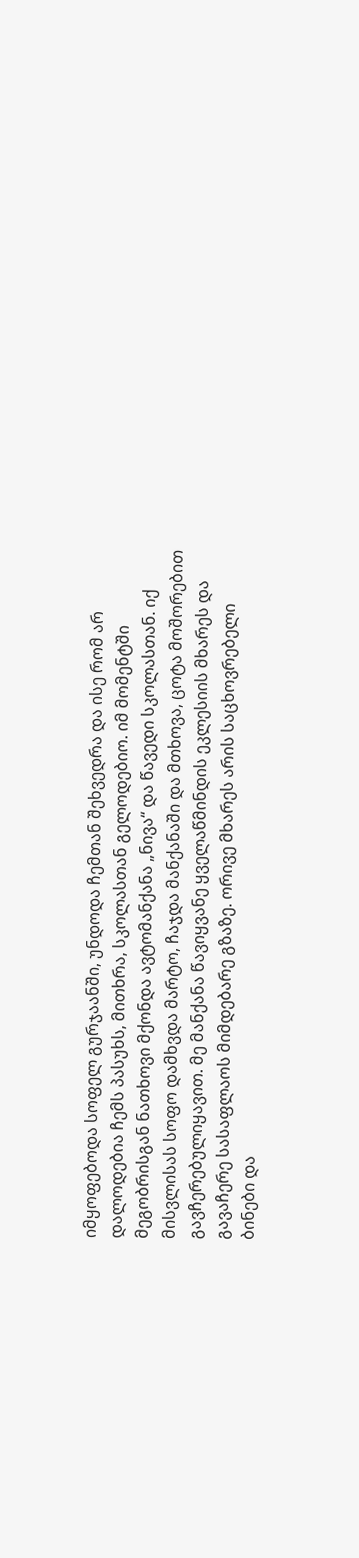იმყოფებოდა სოფელ გურჯაანში, უნდოდა ჩემთან შეხვედრა და ისე რომ არ დალოდებია ჩემს პასუხს, მითხრა, სკოლასთან გელოდებიო. იმ მომენტში მეგობრისგან ნათხოვი მქონდა ავტომანქანა „ნივა“ და წავედი სკოლასთან. იქ მისვლისას სოფო დამხვდა მარტო, ჩაჯდა მანქანაში და მთხოვა, ცოტა მოშორებით გავჩერებულიყავით. მე მანქანა წავიყვანე ყველაწმინდის ეკლესიის მხარეს და გავაჩერე სასაფლაოს მიმდებარე გზაზე. ორივე მხარეს არის საცხოვრებელი ბინები და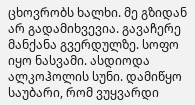ცხოვრობს ხალხი. მე გზიდან არ გადამიხვევია. გავაჩერე მანქანა გვერდულზე. სოფო იყო ნასვამი. ასდიოდა ალკოჰოლის სუნი. დამიწყო საუბარი, რომ ვუყვარდი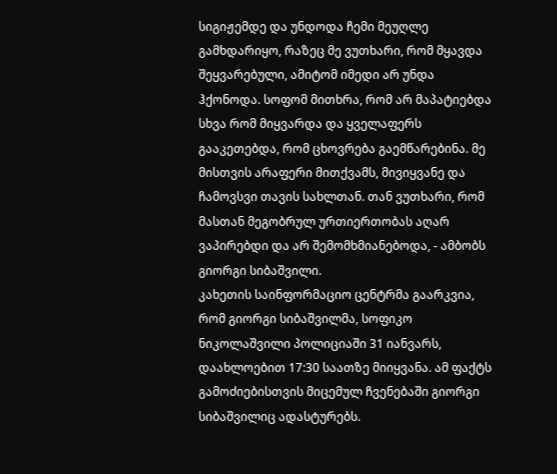სიგიჟემდე და უნდოდა ჩემი მეუღლე გამხდარიყო, რაზეც მე ვუთხარი, რომ მყავდა შეყვარებული, ამიტომ იმედი არ უნდა ჰქონოდა. სოფომ მითხრა, რომ არ მაპატიებდა სხვა რომ მიყვარდა და ყველაფერს გააკეთებდა, რომ ცხოვრება გაემწარებინა. მე მისთვის არაფერი მითქვამს, მივიყვანე და ჩამოვსვი თავის სახლთან. თან ვუთხარი, რომ მასთან მეგობრულ ურთიერთობას აღარ ვაპირებდი და არ შემომხმიანებოდა, - ამბობს გიორგი სიბაშვილი.
კახეთის საინფორმაციო ცენტრმა გაარკვია, რომ გიორგი სიბაშვილმა, სოფიკო ნიკოლაშვილი პოლიციაში 31 იანვარს, დაახლოებით 17:30 საათზე მიიყვანა. ამ ფაქტს გამოძიებისთვის მიცემულ ჩვენებაში გიორგი სიბაშვილიც ადასტურებს.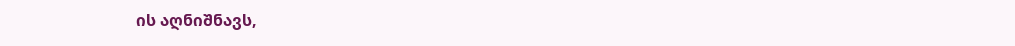ის აღნიშნავს,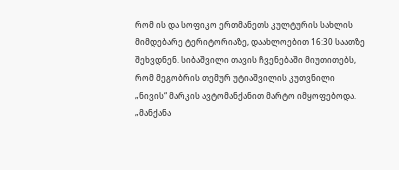რომ ის და სოფიკო ერთმანეთს კულტურის სახლის მიმდებარე ტერიტორიაზე, დაახლოებით 16:30 საათზე შეხვდნენ. სიბაშვილი თავის ჩვენებაში მიუთითებს, რომ მეგობრის თემურ უტიაშვილის კუთვნილი „ნივის“ მარკის ავტომანქანით მარტო იმყოფებოდა. „მანქანა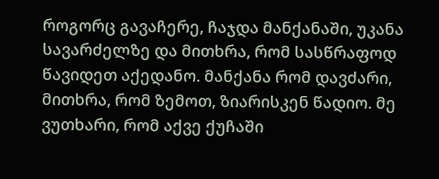როგორც გავაჩერე, ჩაჯდა მანქანაში, უკანა სავარძელზე და მითხრა, რომ სასწრაფოდ წავიდეთ აქედანო. მანქანა რომ დავძარი, მითხრა, რომ ზემოთ, ზიარისკენ წადიო. მე ვუთხარი, რომ აქვე ქუჩაში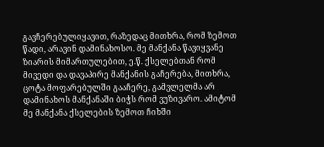გავჩერებულიყავით, რაზედაც მითხრა, რომ ზემოთ წადი, არავინ დამინახოსო. მე მანქანა წავიყვანე ზიარის მიმართულებით, ე.წ. ქსელებთან რომ მივედი და დავაპირე მანქანის გაჩერება, მითხრა, ცოტა მოფარებულში გააჩერე, გამვლელმა არ დამინახოს მანქანაში ბიჭს რომ ვუზივარო. ამიტომ მე მანქანა ქსელების ზემოთ ჩიხში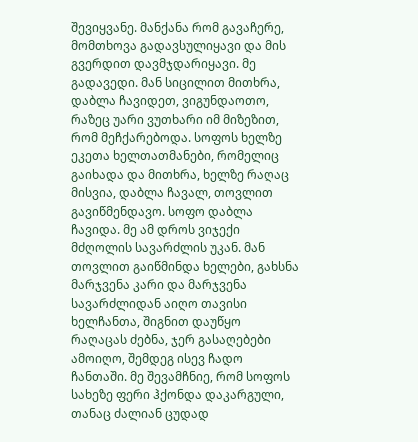შევიყვანე. მანქანა რომ გავაჩერე, მომთხოვა გადავსულიყავი და მის გვერდით დავმჯდარიყავი. მე გადავედი. მან სიცილით მითხრა, დაბლა ჩავიდეთ, ვიგუნდაოთო, რაზეც უარი ვუთხარი იმ მიზეზით, რომ მეჩქარებოდა. სოფოს ხელზე ეკეთა ხელთათმანები, რომელიც გაიხადა და მითხრა, ხელზე რაღაც მისვია, დაბლა ჩავალ, თოვლით გავიწმენდავო. სოფო დაბლა ჩავიდა. მე ამ დროს ვიჯექი მძღოლის სავარძლის უკან. მან თოვლით გაიწმინდა ხელები, გახსნა მარჯვენა კარი და მარჯვენა სავარძლიდან აიღო თავისი ხელჩანთა, შიგნით დაუწყო რაღაცას ძებნა, ჯერ გასაღებები ამოიღო, შემდეგ ისევ ჩადო ჩანთაში. მე შევამჩნიე, რომ სოფოს სახეზე ფერი ჰქონდა დაკარგული, თანაც ძალიან ცუდად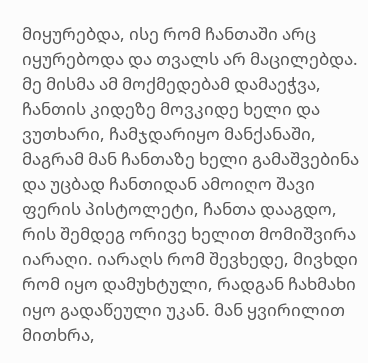მიყურებდა, ისე რომ ჩანთაში არც იყურებოდა და თვალს არ მაცილებდა. მე მისმა ამ მოქმედებამ დამაეჭვა, ჩანთის კიდეზე მოვკიდე ხელი და ვუთხარი, ჩამჯდარიყო მანქანაში, მაგრამ მან ჩანთაზე ხელი გამაშვებინა და უცბად ჩანთიდან ამოიღო შავი ფერის პისტოლეტი, ჩანთა დააგდო, რის შემდეგ ორივე ხელით მომიშვირა იარაღი. იარაღს რომ შევხედე, მივხდი რომ იყო დამუხტული, რადგან ჩახმახი იყო გადაწეული უკან. მან ყვირილით მითხრა,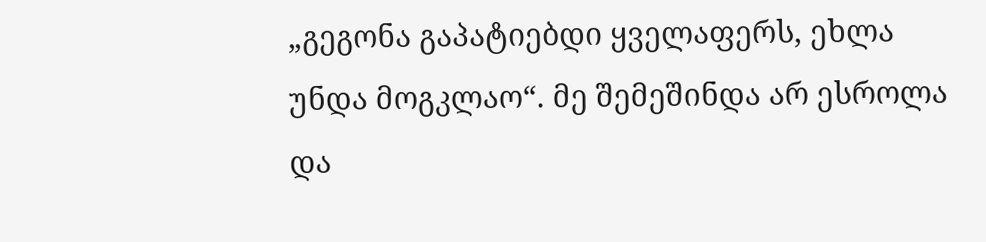„გეგონა გაპატიებდი ყველაფერს, ეხლა უნდა მოგკლაო“. მე შემეშინდა არ ესროლა და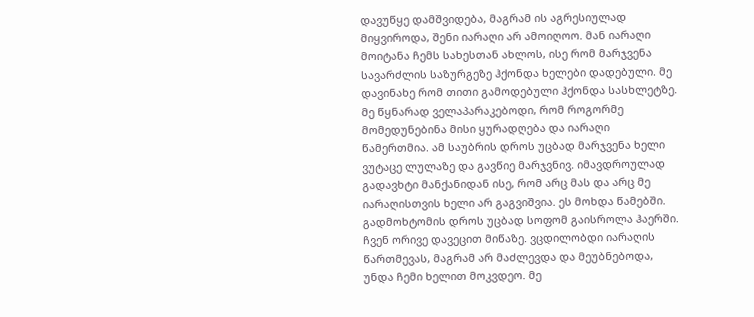დავუწყე დამშვიდება, მაგრამ ის აგრესიულად მიყვიროდა, შენი იარაღი არ ამოიღოო. მან იარაღი მოიტანა ჩემს სახესთან ახლოს, ისე რომ მარჯვენა სავარძლის საზურგეზე ჰქონდა ხელები დადებული. მე დავინახე რომ თითი გამოდებული ჰქონდა სასხლეტზე. მე წყნარად ველაპარაკებოდი, რომ როგორმე მომედუნებინა მისი ყურადღება და იარაღი წამერთმია. ამ საუბრის დროს უცბად მარჯვენა ხელი ვუტაცე ლულაზე და გავწიე მარჯვნივ. იმავდროულად გადავხტი მანქანიდან ისე, რომ არც მას და არც მე იარაღისთვის ხელი არ გაგვიშვია. ეს მოხდა წამებში. გადმოხტომის დროს უცბად სოფომ გაისროლა ჰაერში. ჩვენ ორივე დავეცით მიწაზე. ვცდილობდი იარაღის წართმევას, მაგრამ არ მაძლევდა და მეუბნებოდა, უნდა ჩემი ხელით მოკვდეო. მე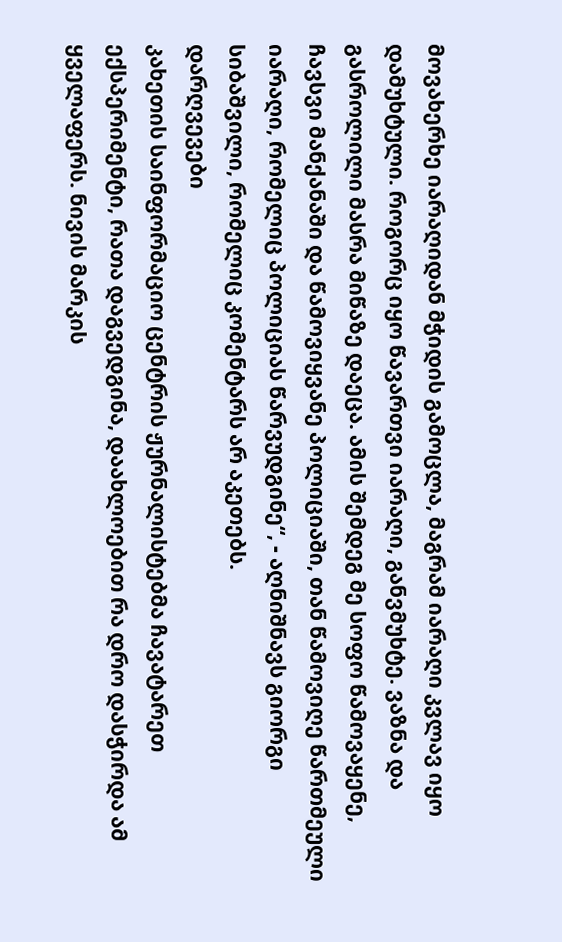მოვახერხე იარაღიდან მჭიდის გამოცლა, მაგრამ იარაღი კვლავ იყო დამუხტული. როგორც იყო წავართვი იარაღი, განვმუხტე. ვაზნა და გასროლილი მასრა მიწაზე დაეცა. ამის შემდეგ მე სოფო წამოვაყენე, ჩავსვი მანქანაში და წამოვიყვანე პოლიციაში, თან წამოვიღე წართმეული იარაღი, რომელიც პოლიციას წარვუდგინე“, - აღნიშნავს გიორგი სიბაშვილი, რომელიც კომენტარს არ აკეთებს.
დარღვევები
კახეთის საინფორმაციო ცენტრის ჟურნალისტებმა ჩავატარეთ ექსპერიმენტი, რათა დაგვედგინა, დაახლოებით რა დრო დასჭირდა ამ ყველაფერს. ნივის მარკის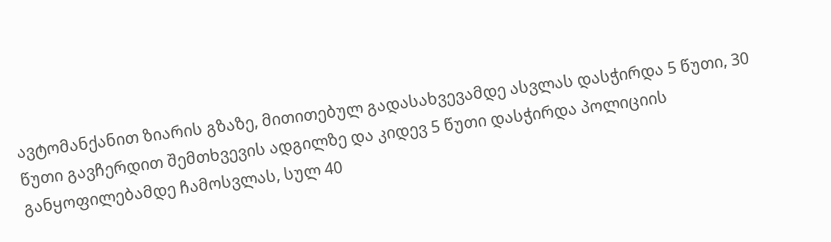ავტომანქანით ზიარის გზაზე, მითითებულ გადასახვევამდე ასვლას დასჭირდა 5 წუთი, 30 წუთი გავჩერდით შემთხვევის ადგილზე და კიდევ 5 წუთი დასჭირდა პოლიციის განყოფილებამდე ჩამოსვლას, სულ 40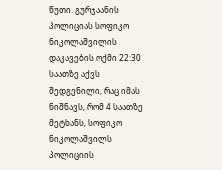წუთი. გურჯაანის პოლიციას სოფიკო ნიკოლაშვილის დაკავების ოქმი 22:30 საათზე აქვს შედგენილი, რაც იმას ნიშნავს, რომ 4 საათზე მეტხანს, სოფიკო ნიკოლაშვილს პოლიციის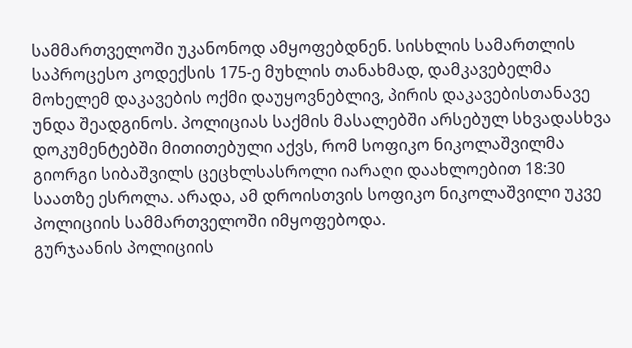სამმართველოში უკანონოდ ამყოფებდნენ. სისხლის სამართლის საპროცესო კოდექსის 175-ე მუხლის თანახმად, დამკავებელმა მოხელემ დაკავების ოქმი დაუყოვნებლივ, პირის დაკავებისთანავე უნდა შეადგინოს. პოლიციას საქმის მასალებში არსებულ სხვადასხვა დოკუმენტებში მითითებული აქვს, რომ სოფიკო ნიკოლაშვილმა გიორგი სიბაშვილს ცეცხლსასროლი იარაღი დაახლოებით 18:30 საათზე ესროლა. არადა, ამ დროისთვის სოფიკო ნიკოლაშვილი უკვე პოლიციის სამმართველოში იმყოფებოდა.
გურჯაანის პოლიციის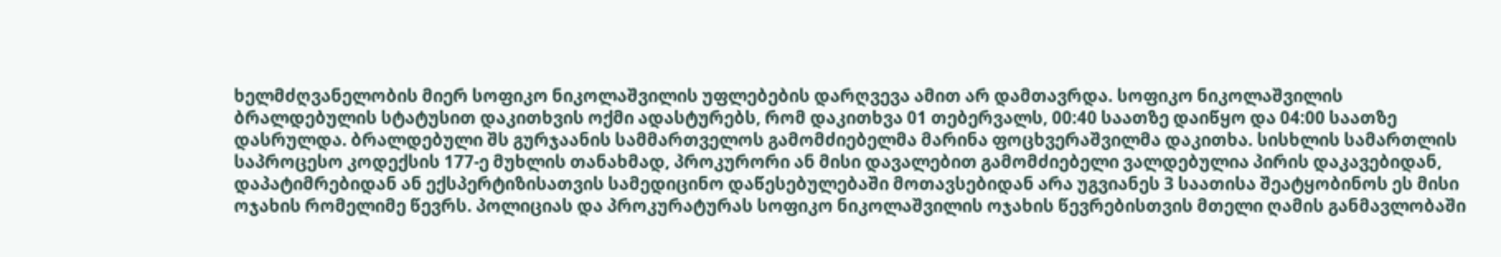ხელმძღვანელობის მიერ სოფიკო ნიკოლაშვილის უფლებების დარღვევა ამით არ დამთავრდა. სოფიკო ნიკოლაშვილის ბრალდებულის სტატუსით დაკითხვის ოქმი ადასტურებს, რომ დაკითხვა 01 თებერვალს, 00:40 საათზე დაიწყო და 04:00 საათზე დასრულდა. ბრალდებული შს გურჯაანის სამმართველოს გამომძიებელმა მარინა ფოცხვერაშვილმა დაკითხა. სისხლის სამართლის საპროცესო კოდექსის 177-ე მუხლის თანახმად, პროკურორი ან მისი დავალებით გამომძიებელი ვალდებულია პირის დაკავებიდან, დაპატიმრებიდან ან ექსპერტიზისათვის სამედიცინო დაწესებულებაში მოთავსებიდან არა უგვიანეს 3 საათისა შეატყობინოს ეს მისი ოჯახის რომელიმე წევრს. პოლიციას და პროკურატურას სოფიკო ნიკოლაშვილის ოჯახის წევრებისთვის მთელი ღამის განმავლობაში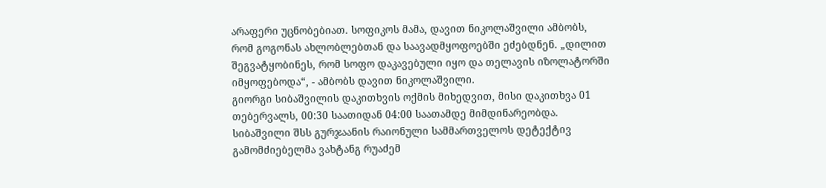არაფერი უცნობებიათ. სოფიკოს მამა, დავით ნიკოლაშვილი ამბობს, რომ გოგონას ახლობლებთან და საავადმყოფოებში ეძებდნენ. „დილით შეგვატყობინეს, რომ სოფო დაკავებული იყო და თელავის იზოლატორში იმყოფებოდა“, - ამბობს დავით ნიკოლაშვილი.
გიორგი სიბაშვილის დაკითხვის ოქმის მიხედვით, მისი დაკითხვა 01 თებერვალს, 00:30 საათიდან 04:00 საათამდე მიმდინარეობდა. სიბაშვილი შსს გურჯაანის რაიონული სამმართველოს დეტექტივ გამომძიებელმა ვახტანგ რუაძემ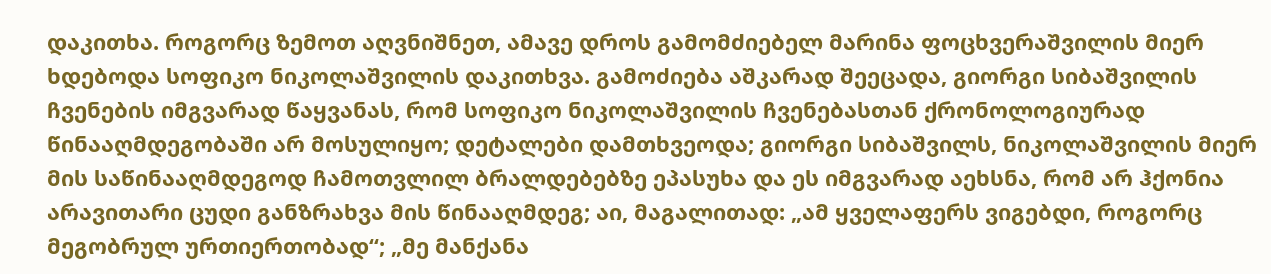დაკითხა. როგორც ზემოთ აღვნიშნეთ, ამავე დროს გამომძიებელ მარინა ფოცხვერაშვილის მიერ ხდებოდა სოფიკო ნიკოლაშვილის დაკითხვა. გამოძიება აშკარად შეეცადა, გიორგი სიბაშვილის ჩვენების იმგვარად წაყვანას, რომ სოფიკო ნიკოლაშვილის ჩვენებასთან ქრონოლოგიურად წინააღმდეგობაში არ მოსულიყო; დეტალები დამთხვეოდა; გიორგი სიბაშვილს, ნიკოლაშვილის მიერ მის საწინააღმდეგოდ ჩამოთვლილ ბრალდებებზე ეპასუხა და ეს იმგვარად აეხსნა, რომ არ ჰქონია არავითარი ცუდი განზრახვა მის წინააღმდეგ; აი, მაგალითად: „ამ ყველაფერს ვიგებდი, როგორც მეგობრულ ურთიერთობად“; „მე მანქანა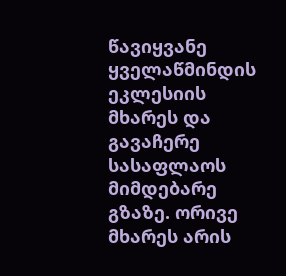წავიყვანე ყველაწმინდის ეკლესიის მხარეს და გავაჩერე სასაფლაოს მიმდებარე გზაზე. ორივე მხარეს არის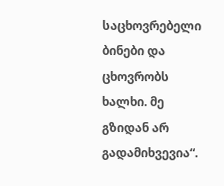საცხოვრებელი ბინები და ცხოვრობს ხალხი. მე გზიდან არ გადამიხვევია“.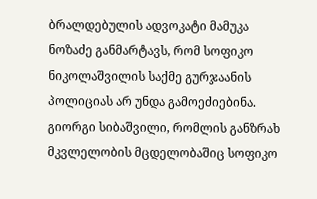ბრალდებულის ადვოკატი მამუკა ნოზაძე განმარტავს, რომ სოფიკო ნიკოლაშვილის საქმე გურჯაანის პოლიციას არ უნდა გამოეძიებინა. გიორგი სიბაშვილი, რომლის განზრახ მკვლელობის მცდელობაშიც სოფიკო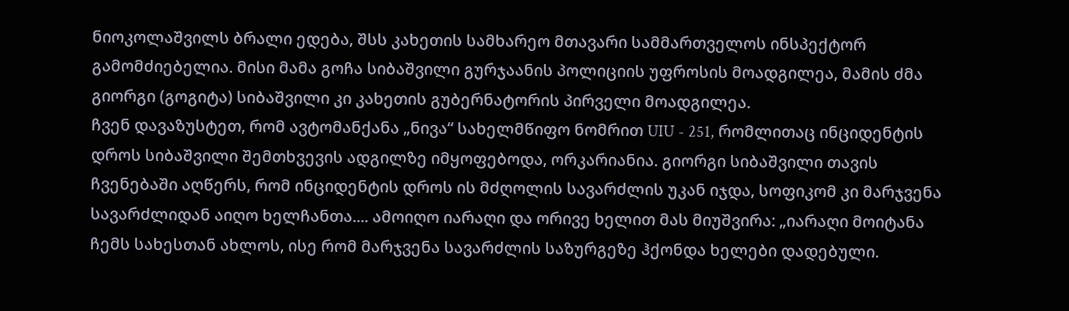ნიოკოლაშვილს ბრალი ედება, შსს კახეთის სამხარეო მთავარი სამმართველოს ინსპექტორ გამომძიებელია. მისი მამა გოჩა სიბაშვილი გურჯაანის პოლიციის უფროსის მოადგილეა, მამის ძმა გიორგი (გოგიტა) სიბაშვილი კი კახეთის გუბერნატორის პირველი მოადგილეა.
ჩვენ დავაზუსტეთ, რომ ავტომანქანა „ნივა“ სახელმწიფო ნომრით UIU - 251, რომლითაც ინციდენტის დროს სიბაშვილი შემთხვევის ადგილზე იმყოფებოდა, ორკარიანია. გიორგი სიბაშვილი თავის ჩვენებაში აღწერს, რომ ინციდენტის დროს ის მძღოლის სავარძლის უკან იჯდა, სოფიკომ კი მარჯვენა სავარძლიდან აიღო ხელჩანთა.... ამოიღო იარაღი და ორივე ხელით მას მიუშვირა: „იარაღი მოიტანა ჩემს სახესთან ახლოს, ისე რომ მარჯვენა სავარძლის საზურგეზე ჰქონდა ხელები დადებული.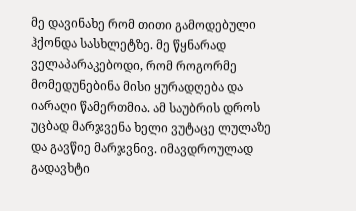მე დავინახე რომ თითი გამოდებული ჰქონდა სასხლეტზე. მე წყნარად ველაპარაკებოდი, რომ როგორმე მომედუნებინა მისი ყურადღება და იარაღი წამერთმია. ამ საუბრის დროს უცბად მარჯვენა ხელი ვუტაცე ლულაზე და გავწიე მარჯვნივ. იმავდროულად გადავხტი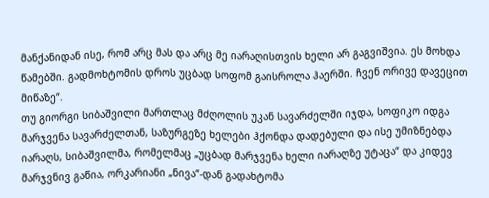მანქანიდან ისე, რომ არც მას და არც მე იარაღისთვის ხელი არ გაგვიშვია. ეს მოხდა წამებში. გადმოხტომის დროს უცბად სოფომ გაისროლა ჰაერში. ჩვენ ორივე დავეცით მიწაზე“.
თუ გიორგი სიბაშვილი მართლაც მძღოლის უკან სავარძელში იჯდა, სოფიკო იდგა მარჯვენა სავარძელთან, საზურგეზე ხელები ჰქონდა დადებული და ისე უმიზნებდა იარაღს, სიბაშვილმა, რომელმაც „უცბად მარჯვენა ხელი იარაღზე უტაცა“ და კიდევ მარჯვნივ გაწია, ორკარიანი „ნივა“-დან გადახტომა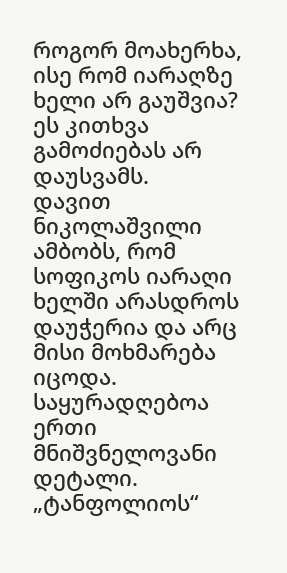როგორ მოახერხა, ისე რომ იარაღზე ხელი არ გაუშვია? ეს კითხვა გამოძიებას არ დაუსვამს.
დავით ნიკოლაშვილი ამბობს, რომ სოფიკოს იარაღი ხელში არასდროს დაუჭერია და არც მისი მოხმარება იცოდა. საყურადღებოა ერთი მნიშვნელოვანი დეტალი. „ტანფოლიოს“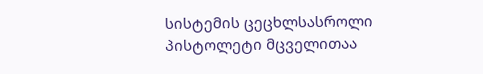სისტემის ცეცხლსასროლი პისტოლეტი მცველითაა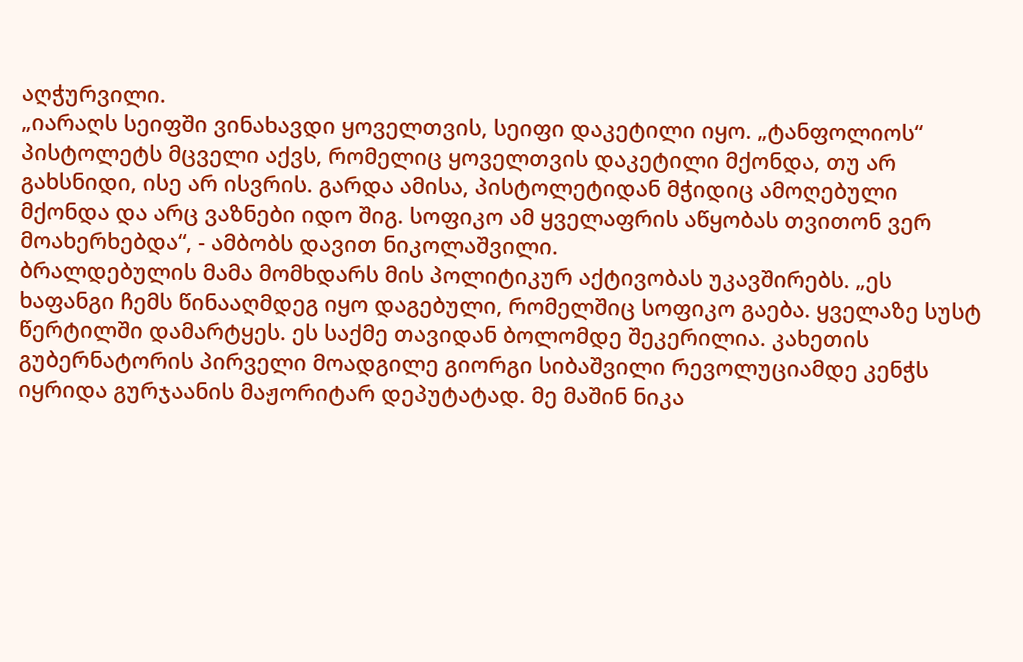აღჭურვილი.
„იარაღს სეიფში ვინახავდი ყოველთვის, სეიფი დაკეტილი იყო. „ტანფოლიოს“ პისტოლეტს მცველი აქვს, რომელიც ყოველთვის დაკეტილი მქონდა, თუ არ გახსნიდი, ისე არ ისვრის. გარდა ამისა, პისტოლეტიდან მჭიდიც ამოღებული მქონდა და არც ვაზნები იდო შიგ. სოფიკო ამ ყველაფრის აწყობას თვითონ ვერ მოახერხებდა“, - ამბობს დავით ნიკოლაშვილი.
ბრალდებულის მამა მომხდარს მის პოლიტიკურ აქტივობას უკავშირებს. „ეს ხაფანგი ჩემს წინააღმდეგ იყო დაგებული, რომელშიც სოფიკო გაება. ყველაზე სუსტ წერტილში დამარტყეს. ეს საქმე თავიდან ბოლომდე შეკერილია. კახეთის გუბერნატორის პირველი მოადგილე გიორგი სიბაშვილი რევოლუციამდე კენჭს იყრიდა გურჯაანის მაჟორიტარ დეპუტატად. მე მაშინ ნიკა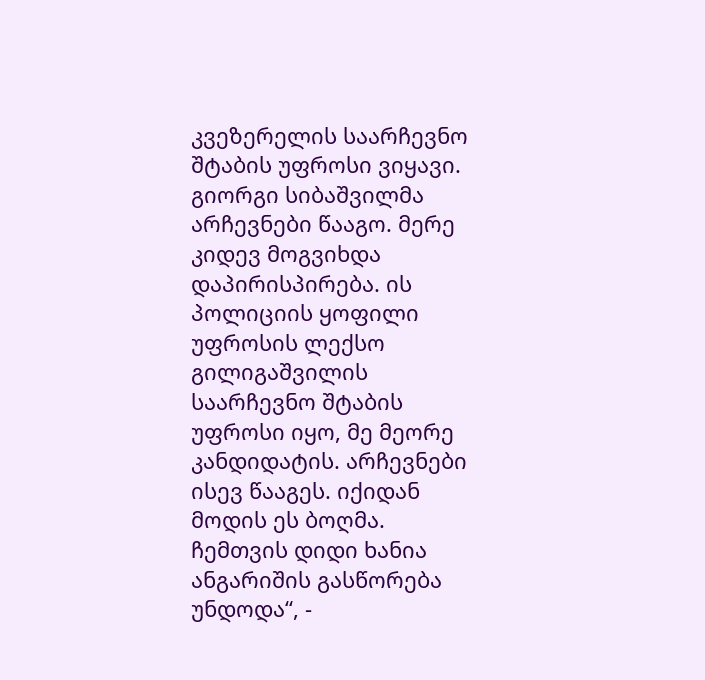კვეზერელის საარჩევნო შტაბის უფროსი ვიყავი. გიორგი სიბაშვილმა არჩევნები წააგო. მერე კიდევ მოგვიხდა დაპირისპირება. ის პოლიციის ყოფილი უფროსის ლექსო გილიგაშვილის საარჩევნო შტაბის უფროსი იყო, მე მეორე კანდიდატის. არჩევნები ისევ წააგეს. იქიდან მოდის ეს ბოღმა. ჩემთვის დიდი ხანია ანგარიშის გასწორება უნდოდა“, -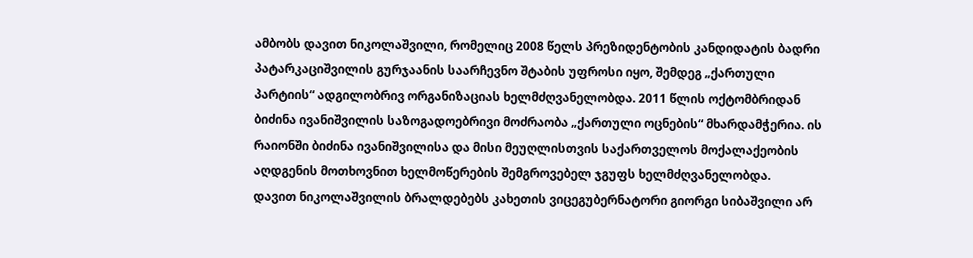ამბობს დავით ნიკოლაშვილი, რომელიც 2008 წელს პრეზიდენტობის კანდიდატის ბადრი პატარკაციშვილის გურჯაანის საარჩევნო შტაბის უფროსი იყო, შემდეგ „ქართული პარტიის“ ადგილობრივ ორგანიზაციას ხელმძღვანელობდა. 2011 წლის ოქტომბრიდან ბიძინა ივანიშვილის საზოგადოებრივი მოძრაობა „ქართული ოცნების“ მხარდამჭერია. ის რაიონში ბიძინა ივანიშვილისა და მისი მეუღლისთვის საქართველოს მოქალაქეობის აღდგენის მოთხოვნით ხელმოწერების შემგროვებელ ჯგუფს ხელმძღვანელობდა.
დავით ნიკოლაშვილის ბრალდებებს კახეთის ვიცეგუბერნატორი გიორგი სიბაშვილი არ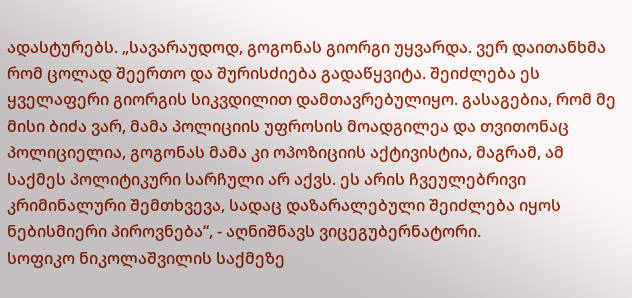ადასტურებს. „სავარაუდოდ, გოგონას გიორგი უყვარდა. ვერ დაითანხმა რომ ცოლად შეერთო და შურისძიება გადაწყვიტა. შეიძლება ეს ყველაფერი გიორგის სიკვდილით დამთავრებულიყო. გასაგებია, რომ მე მისი ბიძა ვარ, მამა პოლიციის უფროსის მოადგილეა და თვითონაც პოლიციელია, გოგონას მამა კი ოპოზიციის აქტივისტია, მაგრამ, ამ საქმეს პოლიტიკური სარჩული არ აქვს. ეს არის ჩვეულებრივი კრიმინალური შემთხვევა, სადაც დაზარალებული შეიძლება იყოს ნებისმიერი პიროვნება“, - აღნიშნავს ვიცეგუბერნატორი.
სოფიკო ნიკოლაშვილის საქმეზე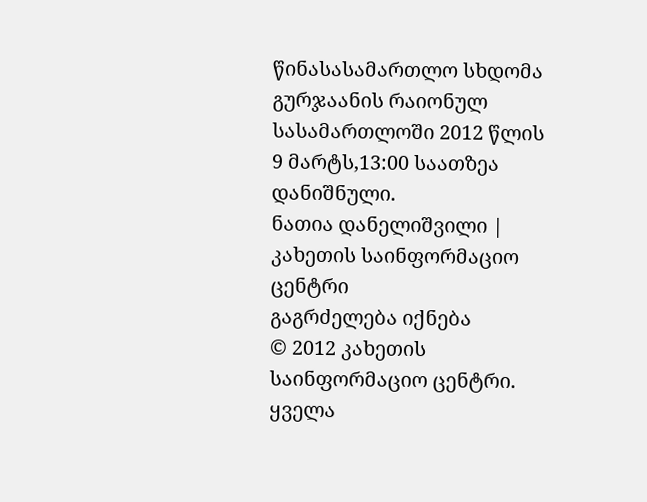წინასასამართლო სხდომა გურჯაანის რაიონულ სასამართლოში 2012 წლის 9 მარტს,13:00 საათზეა დანიშნული.
ნათია დანელიშვილი | კახეთის საინფორმაციო ცენტრი
გაგრძელება იქნება
© 2012 კახეთის საინფორმაციო ცენტრი. ყველა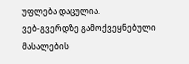უფლება დაცულია.
ვებ-გვერდზე გამოქვეყნებული მასალების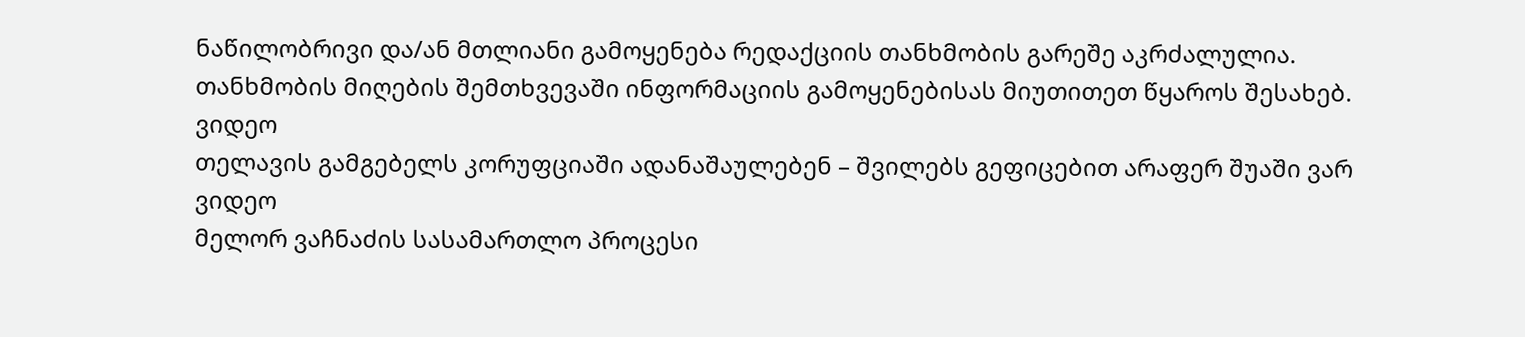ნაწილობრივი და/ან მთლიანი გამოყენება რედაქციის თანხმობის გარეშე აკრძალულია.
თანხმობის მიღების შემთხვევაში ინფორმაციის გამოყენებისას მიუთითეთ წყაროს შესახებ.
ვიდეო
თელავის გამგებელს კორუფციაში ადანაშაულებენ – შვილებს გეფიცებით არაფერ შუაში ვარ
ვიდეო
მელორ ვაჩნაძის სასამართლო პროცესი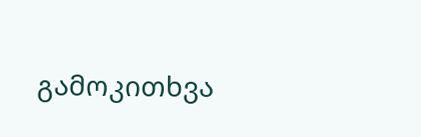გამოკითხვა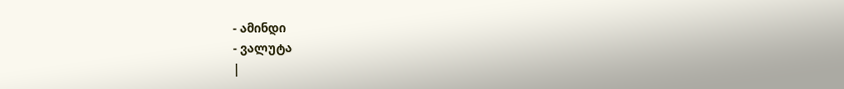- ამინდი
- ვალუტა
|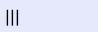|||